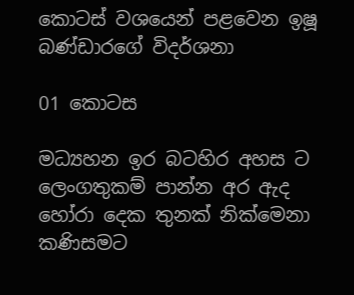කොටස් වශයෙන් පළවෙන ඉෂූ බණ්ඩාරගේ විදර්ශනා

01 කොටස

මධ්‍යහන ඉර බටහිර අහස ට ලෙංගතුකම් පාන්න අර ඇද හෝරා දෙක තුනක් නික්මෙනා කණිසමට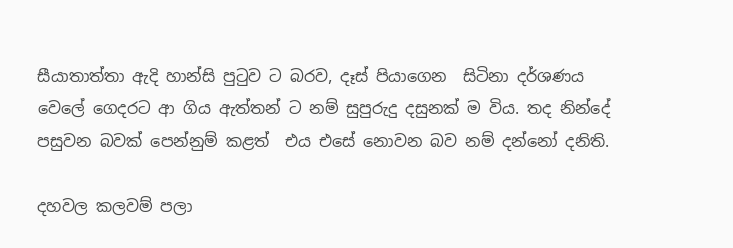සීයාතාත්තා ඇදි හාන්සි පුටුව ට බරව, දෑස් පියාගෙන  සිටිනා දර්ශණය වෙලේ ගෙදරට ආ ගිය ඇත්තන් ට නම් සුපුරුදු දසුනක් ම විය. තද නින්දේ පසුවන බවක් පෙන්නුම් කළත්  එය එසේ නොවන බව නම් දන්නෝ දනිති.

දහවල කලවම් පලා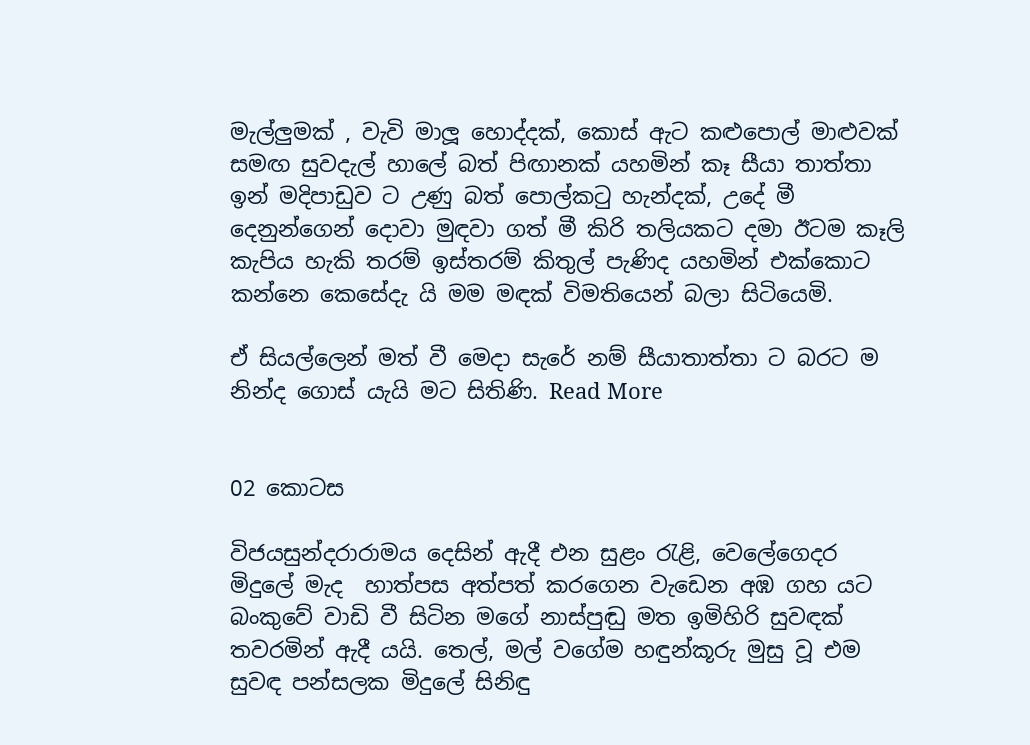මැල්ලුමක් , වැවි මාලූ හොද්දක්, කොස් ඇට කළුපොල් මාළුවක් සමඟ සුවදැල් හාලේ බත් පිඟානක් යහමින් කෑ සීයා තාත්තා ඉන් මදිපාඩුව ට උණු බත් පොල්කටු හැන්දක්, උදේ මී දෙනුන්ගෙන් දොවා මුඳවා ගත් මී කිරි තලියකට දමා ඊටම කෑලි කැපිය හැකි තරම් ඉස්තරම් කිතුල් පැණිද යහමින් එක්කොට කන්නෙ කෙසේදැ යි මම මඳක් විමතියෙන් බලා සිටියෙමි.

ඒ සියල්ලෙන් මත් වී මෙදා සැරේ නම් සීයාතාත්තා ට බරට ම නින්ද ගොස් යැයි මට සිතිණි. Read More


02 කොටස

විජයසුන්දරාරාමය දෙසින් ඇදී එන සුළං රැළි, වෙලේගෙදර මිදුලේ මැද  හාත්පස අත්පත් කරගෙන වැඩෙන අඹ ගහ යට බංකුවේ වාඩි වී සිටින මගේ නාස්පුඬු මත ඉමිහිරි සුවඳක් තවරමින් ඇදී යයි. තෙල්, මල් වගේම හඳුන්කූරු මුසු වූ එම සුවඳ පන්සලක මිදුලේ සිනිඳු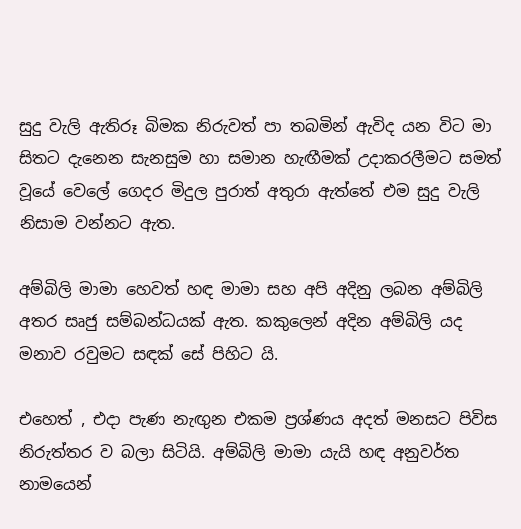සුදු වැලි ඇතිරූ බිමක නිරුවත් පා තබමින් ඇවිද යන විට මා සිතට දැනෙන සැනසුම හා සමාන හැඟීමක් උදාකරලීමට සමත් වූයේ වෙලේ ගෙදර මිදුල පුරාත් අතුරා ඇත්තේ එම සුදු වැලි නිසාම වන්නට ඇත.

අම්බිලි මාමා හෙවත් හඳ මාමා සහ අපි අදිනු ලබන අම්බිලි අතර සෘජු සම්බන්ධයක් ඇත. කකුලෙන් අදින අම්බිලි යද මනාව රවුමට සඳක් සේ පිහිට යි.

එහෙත් , එදා පැණ නැඟුන එකම ප්‍රශ්ණය අදත් මනසට පිවිස නිරුත්තර ව බලා සිටියි. අම්බිලි මාමා යැයි හඳ අනුවර්ත නාමයෙන්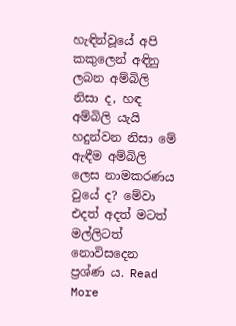හැඳින්වූයේ අපි කකුලෙන් අඳිනු ලබන අම්බිලි නිසා ද, හඳ අම්බිලි යැයි හදුන්වන නිසා මේ ඇඳීම අම්බිලි ලෙස නාමකරණය වුයේ ද? මේවා එදත් අදත් මටත් මල්ලිටත් නොවිසදෙන ප්‍රශ්ණ ය. Read More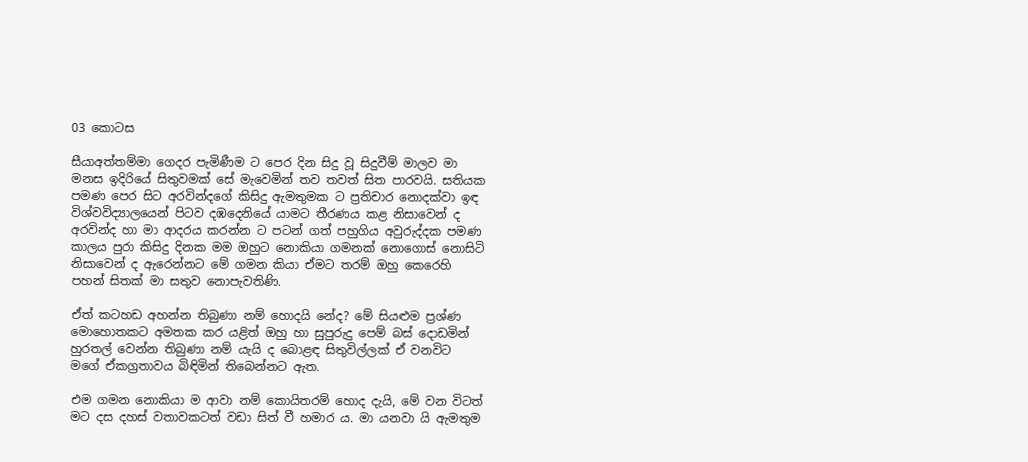03 කොටස

සීයාඅත්තම්මා ගෙදර පැමිණීම ට පෙර දින සිදු වූ සිදුවීම් මාලව මා මනස ඉදිරියේ සිතුවමක් සේ මැවෙමින් තව තවත් සිත පාරවයි. සතියක පමණ පෙර සිට අරවින්දගේ කිසිදු ඇමතුමක ට ප්‍රතිචාර නොදක්වා ඉඳ විශ්වවිද්‍යාලයෙන් පිටව දඹදෙනියේ යාමට තීරණය කළ නිසාවෙන් ද අරවින්ද හා මා ආදරය කරන්න ට පටන් ගත් පහුගිය අවුරුද්දක පමණ කාලය පුරා කිසිදු දිනක මම ඔහුට නොකියා ගමනක් නොගොස් නොසිටි නිසාවෙන් ද ඇරෙන්නට මේ ගමන කියා ඒමට තරම් ඔහු කෙරෙහි පහන් සිතක් මා සතුව නොපැවතිණි.

ඒත් කටහඩ අහන්න තිබුණා නම් හොදයි නේද? මේ සියළුම ප්‍රශ්ණ මොහොතකට අමතක කර යළිත් ඔහු හා සුපුරුදු පෙම් බස් දොඩමින් හුරතල් වෙන්න තිබුණා නම් යැයි ද බොළඳ සිතුවිල්ලක් ඒ වනවිට මගේ ඒකග්‍රතාවය බිඳිමින් තිබෙන්නට ඇත.

එම ගමන නොකියා ම ආවා නම් කොයිතරම් හොද දැයි, මේ වන විටත් මට දස දහස් වතාවකටත් වඩා සිත් වී හමාර ය. මා යනවා යි ඇමතුම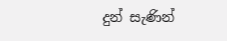දුන් සැණින්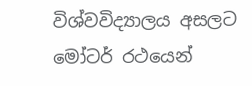විශ්වවිද්‍යාලය අසලට මෝටර් රථයෙන්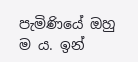පැමිණියේ ඔහු ම ය. ඉන්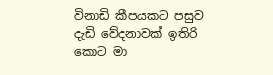විනාඩි කීපයකට පසුව දැඩි වේදනාවක් ඉතිරි කොට මා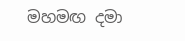මහමඟ දමා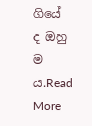ගියේ ද ඔහු ම ය.Read More